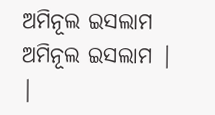ଅମିନୂଲ ଇସଲାମ
ଅମିନୂଲ ଇସଲାମ | |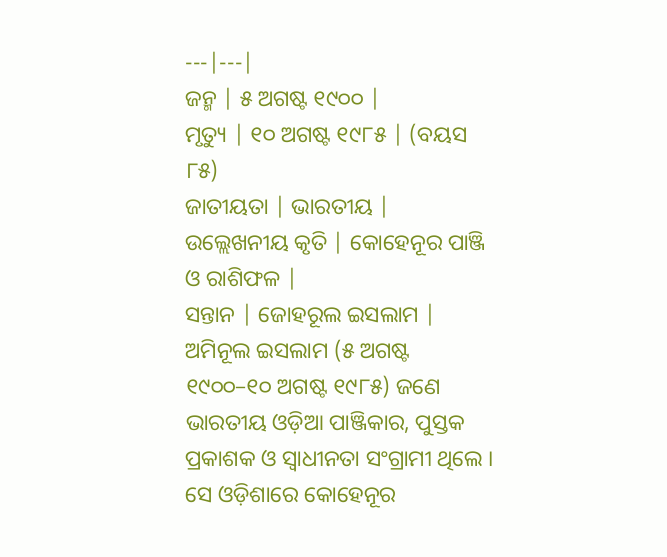---|---|
ଜନ୍ମ | ୫ ଅଗଷ୍ଟ ୧୯୦୦ |
ମୃତ୍ୟୁ | ୧୦ ଅଗଷ୍ଟ ୧୯୮୫ | (ବୟସ ୮୫)
ଜାତୀୟତା | ଭାରତୀୟ |
ଉଲ୍ଲେଖନୀୟ କୃତି | କୋହେନୂର ପାଞ୍ଜି ଓ ରାଶିଫଳ |
ସନ୍ତାନ | ଜୋହରୂଲ ଇସଲାମ |
ଅମିନୂଲ ଇସଲାମ (୫ ଅଗଷ୍ଟ ୧୯୦୦–୧୦ ଅଗଷ୍ଟ ୧୯୮୫) ଜଣେ ଭାରତୀୟ ଓଡ଼ିଆ ପାଞ୍ଜିକାର, ପୁସ୍ତକ ପ୍ରକାଶକ ଓ ସ୍ୱାଧୀନତା ସଂଗ୍ରାମୀ ଥିଲେ । ସେ ଓଡ଼ିଶାରେ କୋହେନୂର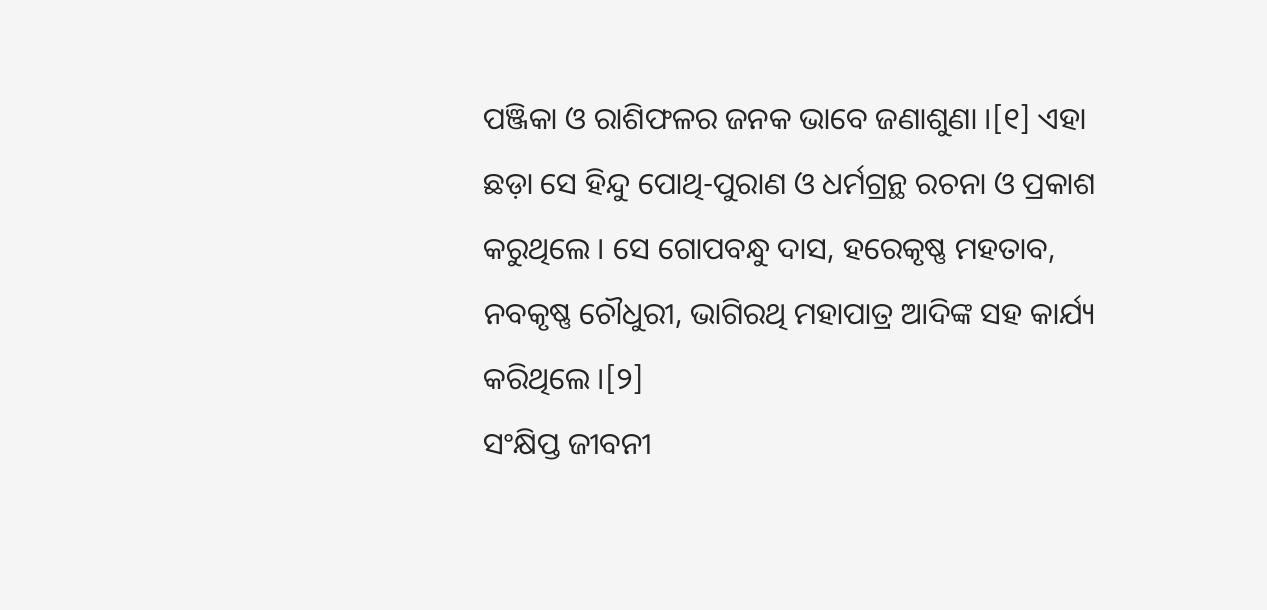ପଞ୍ଜିକା ଓ ରାଶିଫଳର ଜନକ ଭାବେ ଜଣାଶୁଣା ।[୧] ଏହା ଛଡ଼ା ସେ ହିନ୍ଦୁ ପୋଥି-ପୁରାଣ ଓ ଧର୍ମଗ୍ରନ୍ଥ ରଚନା ଓ ପ୍ରକାଶ କରୁଥିଲେ । ସେ ଗୋପବନ୍ଧୁ ଦାସ, ହରେକୃଷ୍ଣ ମହତାବ, ନବକୃଷ୍ଣ ଚୌଧୁରୀ, ଭାଗିରଥି ମହାପାତ୍ର ଆଦିଙ୍କ ସହ କାର୍ଯ୍ୟ କରିଥିଲେ ।[୨]
ସଂକ୍ଷିପ୍ତ ଜୀବନୀ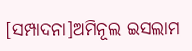[ସମ୍ପାଦନା]ଅମିନୂଲ ଇସଲାମ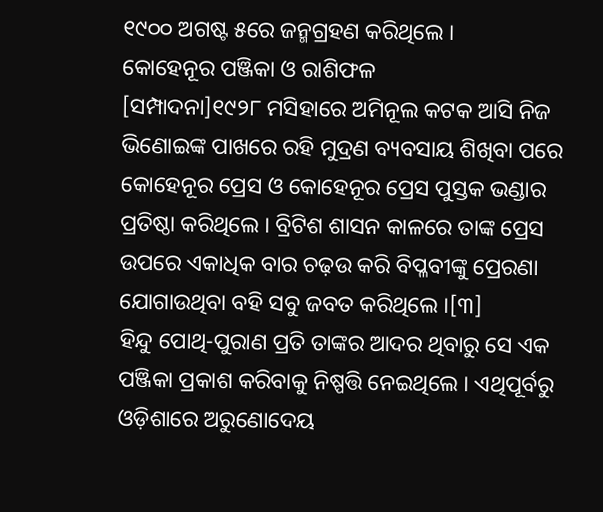୧୯୦୦ ଅଗଷ୍ଟ ୫ରେ ଜନ୍ମଗ୍ରହଣ କରିଥିଲେ ।
କୋହେନୂର ପଞ୍ଜିକା ଓ ରାଶିଫଳ
[ସମ୍ପାଦନା]୧୯୨୮ ମସିହାରେ ଅମିନୂଲ କଟକ ଆସି ନିଜ ଭିଣୋଇଙ୍କ ପାଖରେ ରହି ମୁଦ୍ରଣ ବ୍ୟବସାୟ ଶିଖିବା ପରେ କୋହେନୂର ପ୍ରେସ ଓ କୋହେନୂର ପ୍ରେସ ପୁସ୍ତକ ଭଣ୍ଡାର ପ୍ରତିଷ୍ଠା କରିଥିଲେ । ବ୍ରିଟିଶ ଶାସନ କାଳରେ ତାଙ୍କ ପ୍ରେସ ଉପରେ ଏକାଧିକ ବାର ଚଢ଼ଉ କରି ବିପ୍ଳବୀଙ୍କୁ ପ୍ରେରଣା ଯୋଗାଉଥିବା ବହି ସବୁ ଜବତ କରିଥିଲେ ।[୩]
ହିନ୍ଦୁ ପୋଥି-ପୁରାଣ ପ୍ରତି ତାଙ୍କର ଆଦର ଥିବାରୁ ସେ ଏକ ପଞ୍ଜିକା ପ୍ରକାଶ କରିବାକୁ ନିଷ୍ପତ୍ତି ନେଇଥିଲେ । ଏଥିପୂର୍ବରୁ ଓଡ଼ିଶାରେ ଅରୁଣୋଦେୟ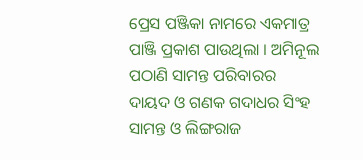ପ୍ରେସ ପଞ୍ଜିକା ନାମରେ ଏକମାତ୍ର ପାଞ୍ଜି ପ୍ରକାଶ ପାଉଥିଲା । ଅମିନୂଲ ପଠାଣି ସାମନ୍ତ ପରିବାରର ଦାୟଦ ଓ ଗଣକ ଗଦାଧର ସିଂହ ସାମନ୍ତ ଓ ଲିଙ୍ଗରାଜ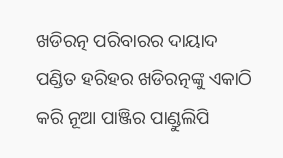ଖଡିରତ୍ନ ପରିବାରର ଦାୟାଦ ପଣ୍ଡିତ ହରିହର ଖଡିରତ୍ନଙ୍କୁ ଏକାଠି କରି ନୂଆ ପାଞ୍ଜିର ପାଣ୍ଡୁଲିପି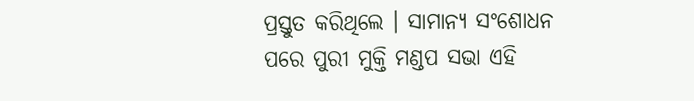ପ୍ରସ୍ତୁତ କରିଥିଲେ । ସାମାନ୍ୟ ସଂଶୋଧନ ପରେ ପୁରୀ ମୁକ୍ତି ମଣ୍ଡପ ସଭା ଏହି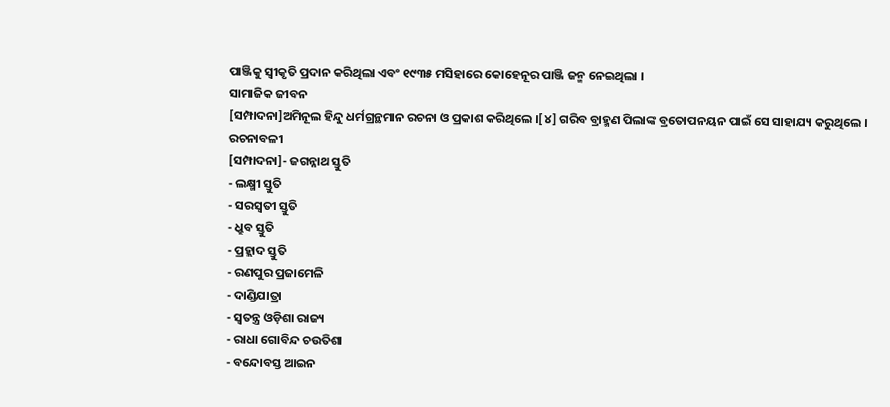ପାଞ୍ଜିକୁ ସ୍ୱୀକୃତି ପ୍ରଦାନ କରିଥିଲା ଏବଂ ୧୯୩୫ ମସିହାରେ କୋହେନୂର ପାଞ୍ଜି ଜନ୍ମ ନେଇଥିଲା ।
ସାମାଜିକ ଜୀବନ
[ସମ୍ପାଦନା]ଅମିନୂଲ ହିନ୍ଦୁ ଧର୍ମଗ୍ରନ୍ଥମାନ ରଚନା ଓ ପ୍ରକାଶ କରିଥିଲେ ।[୪] ଗରିବ ବ୍ରାହ୍ମଣ ପିଲାଙ୍କ ବ୍ରତୋପନୟନ ପାଇଁ ସେ ସାହାଯ୍ୟ କରୁଥିଲେ ।
ରଚନାବଳୀ
[ସମ୍ପାଦନା]- ଜଗନ୍ନାଥ ସ୍ତୁତି
- ଲକ୍ଷ୍ମୀ ସ୍ତୁତି
- ସରସ୍ୱତୀ ସ୍ତୁତି
- ଧ୍ରୁବ ସ୍ତୁତି
- ପ୍ରହ୍ଲାଦ ସ୍ତୁତି
- ରଣପୁର ପ୍ରଜାମେଳି
- ଦାଣ୍ଡିଯାତ୍ରା
- ସ୍ୱତନ୍ତ୍ର ଓଡ଼ିଶା ରାଜ୍ୟ
- ରାଧା ଗୋବିନ୍ଦ ଚଉତିଶା
- ବନ୍ଦୋବସ୍ତ ଆଇନ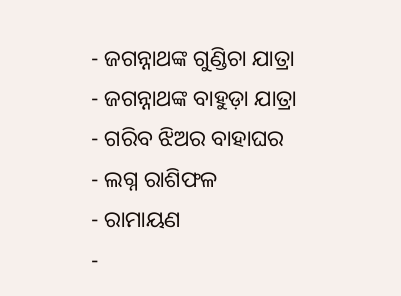- ଜଗନ୍ନାଥଙ୍କ ଗୁଣ୍ଡିଚା ଯାତ୍ରା
- ଜଗନ୍ନାଥଙ୍କ ବାହୁଡ଼ା ଯାତ୍ରା
- ଗରିବ ଝିଅର ବାହାଘର
- ଲଗ୍ନ ରାଶିଫଳ
- ରାମାୟଣ
-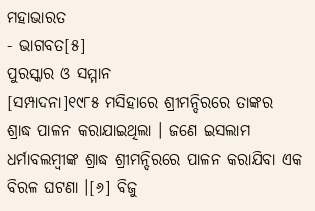ମହାଭାରତ
- ଭାଗବତ[୫]
ପୁରସ୍କାର ଓ ସମ୍ମାନ
[ସମ୍ପାଦନା]୧୯୮୫ ମସିହାରେ ଶ୍ରୀମନ୍ଦିରରେ ତାଙ୍କର ଶ୍ରାଦ୍ଧ ପାଳନ କରାଯାଇଥିଲା । ଜଣେ ଇସଲାମ ଧର୍ମାବଲମ୍ବୀଙ୍କ ଶ୍ରାଦ୍ଧ ଶ୍ରୀମନ୍ଦିରରେ ପାଳନ କରାଯିବା ଏକ ବିରଳ ଘଟଣା ।[୬] ବିଜୁ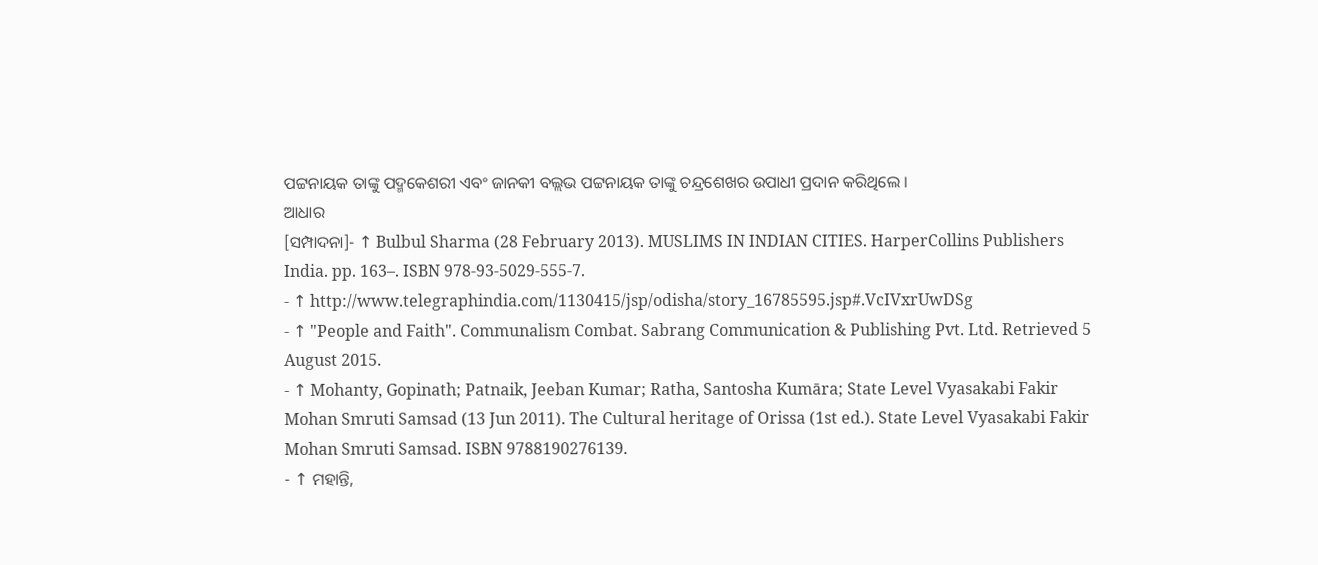ପଟ୍ଟନାୟକ ତାଙ୍କୁ ପଦ୍ମକେଶରୀ ଏବଂ ଜାନକୀ ବଲ୍ଲଭ ପଟ୍ଟନାୟକ ତାଙ୍କୁ ଚନ୍ଦ୍ରଶେଖର ଉପାଧୀ ପ୍ରଦାନ କରିଥିଲେ ।
ଆଧାର
[ସମ୍ପାଦନା]- ↑ Bulbul Sharma (28 February 2013). MUSLIMS IN INDIAN CITIES. HarperCollins Publishers India. pp. 163–. ISBN 978-93-5029-555-7.
- ↑ http://www.telegraphindia.com/1130415/jsp/odisha/story_16785595.jsp#.VcIVxrUwDSg
- ↑ "People and Faith". Communalism Combat. Sabrang Communication & Publishing Pvt. Ltd. Retrieved 5 August 2015.
- ↑ Mohanty, Gopinath; Patnaik, Jeeban Kumar; Ratha, Santosha Kumāra; State Level Vyasakabi Fakir Mohan Smruti Samsad (13 Jun 2011). The Cultural heritage of Orissa (1st ed.). State Level Vyasakabi Fakir Mohan Smruti Samsad. ISBN 9788190276139.
- ↑ ମହାନ୍ତି,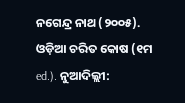ନଗେନ୍ଦ୍ର ନାଥ (୨୦୦୫). ଓଡ଼ିଆ ଚରିତ କୋଷ (୧ମ ed.). ନୁଆଦିଲ୍ଲୀ: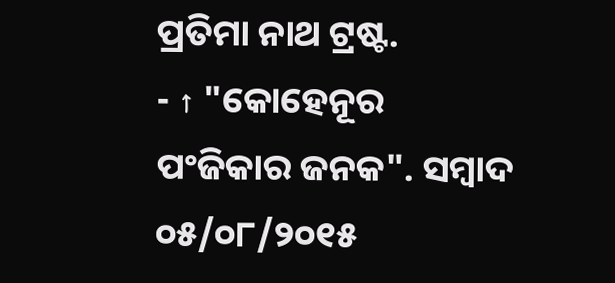ପ୍ରତିମା ନାଥ ଟ୍ରଷ୍ଟ.
- ↑ "କୋହେନୂର ପଂଜିକାର ଜନକ". ସମ୍ବାଦ ୦୫/୦୮/୨୦୧୫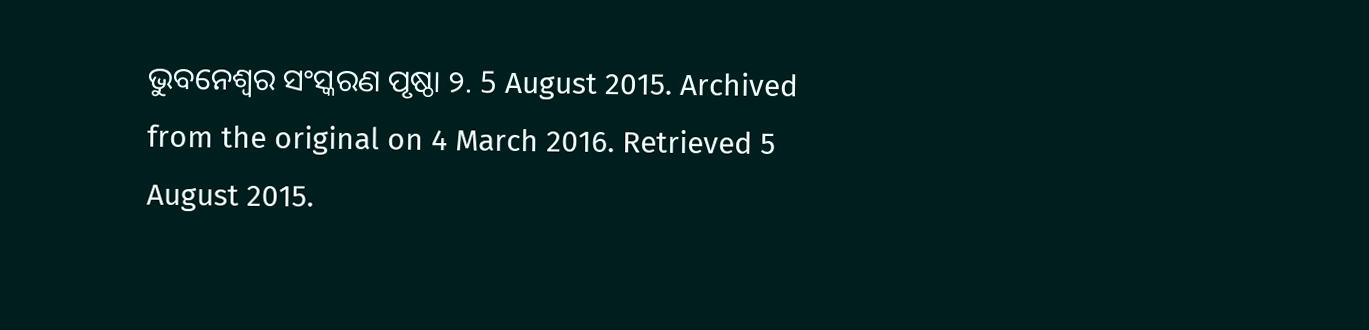ଭୁବନେଶ୍ୱର ସଂସ୍କରଣ ପୃଷ୍ଠା ୨. 5 August 2015. Archived from the original on 4 March 2016. Retrieved 5 August 2015.